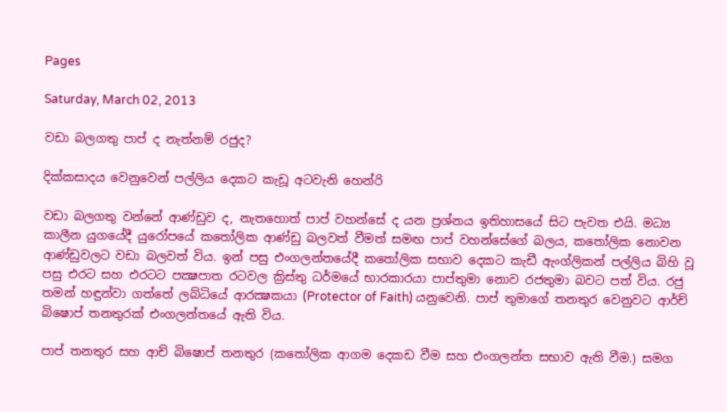Pages

Saturday, March 02, 2013

වඩා බලගතු පාප් ද නැත්නම් රජුද?

දික්‌කසාදය වෙනුවෙන් පල්ලිය දෙකට කැඩූ අටවැනි හෙන්රි

වඩා බලගතු වන්නේ ආණ්‌ඩුව ද, නැතහොත් පාප් වහන්සේ ද යන ප්‍රශ්නය ඉතිහාසයේ සිට පැවත එයි. මධ්‍ය කාලීන යුගයේදී යුරෝපයේ කතෝලික ආණ්‌ඩු බලවත් වීමත් සමඟ පාප් වහන්සේගේ බලය, කතෝලික නොවන ආණ්‌ඩුවලට වඩා බලවත් විය. ඉන් පසු එංගලන්තයේදී කතෝලික සභාව දෙකට කැඩී ඇංග්ලිකන් පල්ලිය බිහි වූ පසු එරට සහ එරටට පක්‍ෂපාත රටවල ක්‍රිස්‌තු ධර්මයේ භාරකාරයා පාප්තුමා නොව රජතුමා බවට පත් විය. රජු තමන් හඳුන්වා ගත්තේ ලබ්ධියේ ආරක්‍ෂකයා (Protector of Faith) යනුවෙනි. පාප් තුමාගේ තනතුර වෙනුවට ආර්ච් බිෂොප් තනතුරක්‌ එංගලන්තයේ ඇති විය.

පාප් තනතුර සහ ආච් බිෂොප් තනතුර (කතෝලික ආගම දෙකඩ වීම සහ එංගලන්ත සභාව ඇති වීම.) සමග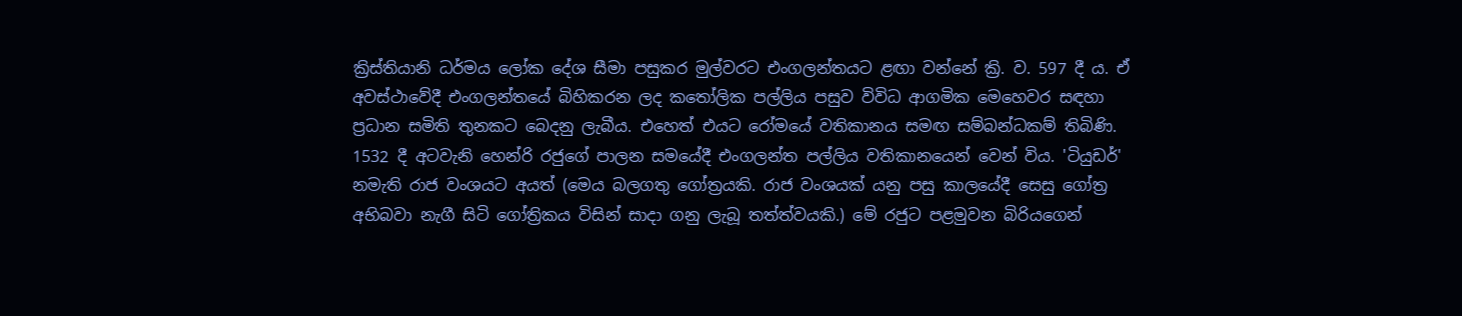ක්‍රිස්‌තියානි ධර්මය ලෝක දේශ සීමා පසුකර මුල්වරට එංගලන්තයට ළඟා වන්නේ ක්‍රි. ව. 597 දී ය. ඒ අවස්‌ථාවේදී එංගලන්තයේ බිහිකරන ලද කතෝලික පල්ලිය පසුව විවිධ ආගමික මෙහෙවර සඳහා ප්‍රධාන සමිති තුනකට බෙදනු ලැබීය. එහෙත් එයට රෝමයේ වතිකානය සමඟ සම්බන්ධකම් තිබිණි. 1532 දී අටවැනි හෙන්රි රජුගේ පාලන සමයේදී එංගලන්ත පල්ලිය වතිකානයෙන් වෙන් විය. 'ටියුඩර්' නමැති රාජ වංශයට අයත් (මෙය බලගතු ගෝත්‍රයකි. රාජ වංශයක්‌ යනු පසු කාලයේදී සෙසු ගෝත්‍ර අභිබවා නැගී සිටි ගෝත්‍රිකය විසින් සාදා ගනු ලැබූ තත්ත්වයකි.) මේ රජුට පළමුවන බිරියගෙන්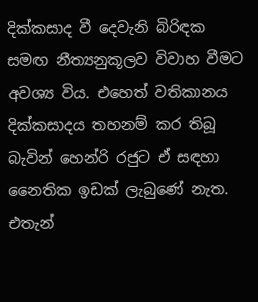දික්‌කසාද වී දෙවැනි බිරිඳක සමඟ නීත්‍යනුකූලව විවාහ වීමට අවශ්‍ය විය. එහෙත් වතිකානය දික්‌කසාදය තහනම් කර තිබූ බැවින් හෙන්රි රජුට ඒ සඳහා නෛතික ඉඩක්‌ ලැබුණේ නැත. එතැන්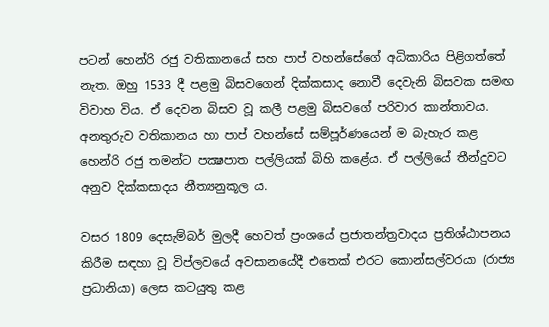පටන් හෙන්රි රජු වතිකානයේ සහ පාප් වහන්සේගේ අධිකාරිය පිළිගත්තේ නැත. ඔහු 1533 දී පළමු බිසවගෙන් දික්‌කසාද නොවී දෙවැනි බිසවක සමඟ විවාහ විය. ඒ දෙවන බිසව වූ කලී පළමු බිසවගේ පරිවාර කාන්තාවය. අනතුරුව වතිකානය හා පාප් වහන්සේ සම්පූර්ණයෙන් ම බැහැර කළ හෙන්රි රජු තමන්ට පක්‍ෂපාත පල්ලියක්‌ බිහි කළේය. ඒ පල්ලියේ තීන්දුවට අනුව දික්‌කසාදය නීත්‍යනුකූල ය.

වසර 1809 දෙසැම්බර් මුලදී හෙවත් ප්‍රංශයේ ප්‍රජාතන්ත්‍රවාදය ප්‍රතිශ්ඨාපනය කිරීම සඳහා වූ විප්ලවයේ අවසානයේදී එතෙක්‌ එරට කොන්සල්වරයා (රාජ්‍ය ප්‍රධානියා) ලෙස කටයුතු කළ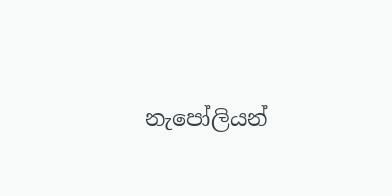නැපෝලියන්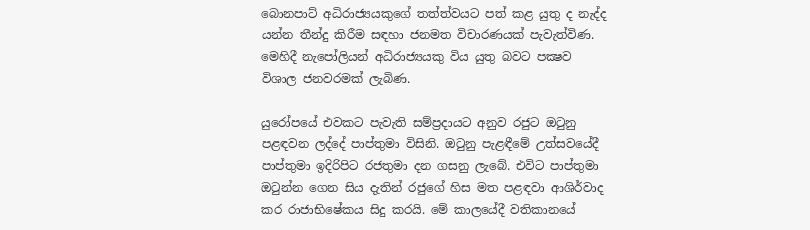බොනපාට්‌ අධිරාජ්‍යයකුගේ තත්ත්වයට පත් කළ යුතු ද නැද්ද යන්න තීන්දු කිරීම සඳහා ජනමත විචාරණයක්‌ පැවැත්විණ. මෙහිදී නැපෝලියන් අධිරාජ්‍යයකු විය යුතු බවට පක්‍ෂව විශාල ජනවරමක්‌ ලැබිණ.

යුරෝපයේ එවකට පැවැති සම්ප්‍රදායට අනුව රජුට ඔටුනු පළඳවන ලද්දේ පාප්තුමා විසිනි. ඔටුනු පැළඳීමේ උත්සවයේදී පාප්තුමා ඉදිරිපිට රජතුමා දන ගසනු ලැබේ. එවිට පාප්තුමා ඔටුන්න ගෙන සිය දැතින් රජුගේ හිස මත පළඳවා ආශිර්වාද කර රාජාභිෂේකය සිදු කරයි. මේ කාලයේදී වතිකානයේ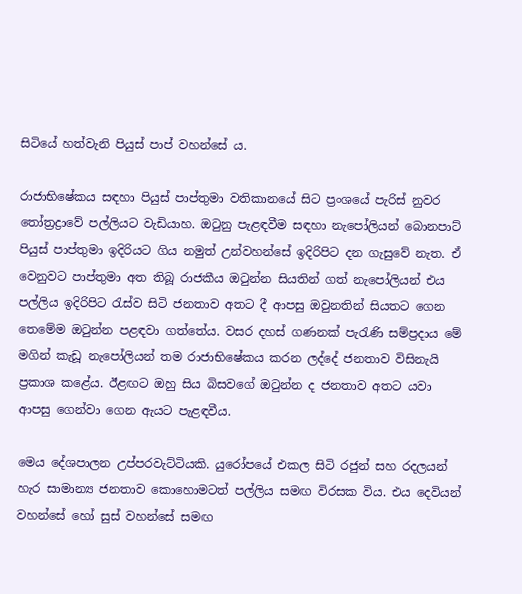සිටියේ හත්වැනි පියුස්‌ පාප් වහන්සේ ය.

රාජාභිෂේකය සඳහා පියුස්‌ පාප්තුමා වතිකානයේ සිට ප්‍රංශයේ පැරිස්‌ නුවර තෝත්‍රද්‍රාවේ පල්ලියට වැඩියාහ. ඔටුනු පැළඳවීම සඳහා නැපෝලියන් බොනපාට්‌ පියුස්‌ පාප්තුමා ඉදිරියට ගිය නමුත් උන්වහන්සේ ඉදිරිපිට දන ගැසුවේ නැත. ඒ වෙනුවට පාප්තුමා අත තිබූ රාජකීය ඔටුන්න සියතින් ගත් නැපෝලියන් එය පල්ලිය ඉදිරිපිට රැස්‌ව සිටි ජනතාව අතට දී ආපසු ඔවුනතින් සියතට ගෙන තෙමේම ඔටුන්න පළඳවා ගත්තේය. වසර දහස්‌ ගණනක්‌ පැරැණි සම්ප්‍රදාය මේ මගින් කැඩූ නැපෝලියන් තම රාජාභිෂේකය කරන ලද්දේ ජනතාව විසිනැයි ප්‍රකාශ කළේය. ඊළඟට ඔහු සිය බිසවගේ ඔටුන්න ද ජනතාව අතට යවා ආපසු ගෙන්වා ගෙන ඇයට පැළඳවීය.

මෙය දේශපාලන උප්පරවැට්‌ටියකි. යුරෝපයේ එකල සිටි රජුන් සහ රදලයන් හැර සාමාන්‍ය ජනතාව කොහොමටත් පල්ලිය සමඟ විරසක විය. එය දෙවියන් වහන්සේ හෝ සුස්‌ වහන්සේ සමඟ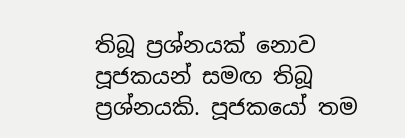තිබූ ප්‍රශ්නයක්‌ නොව පූජකයන් සමඟ තිබූ ප්‍රශ්නයකි. පූජකයෝ තම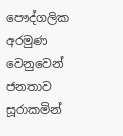පෞද්ගලික අරමුණ වෙනුවෙන් ජනතාව සූරාකමින්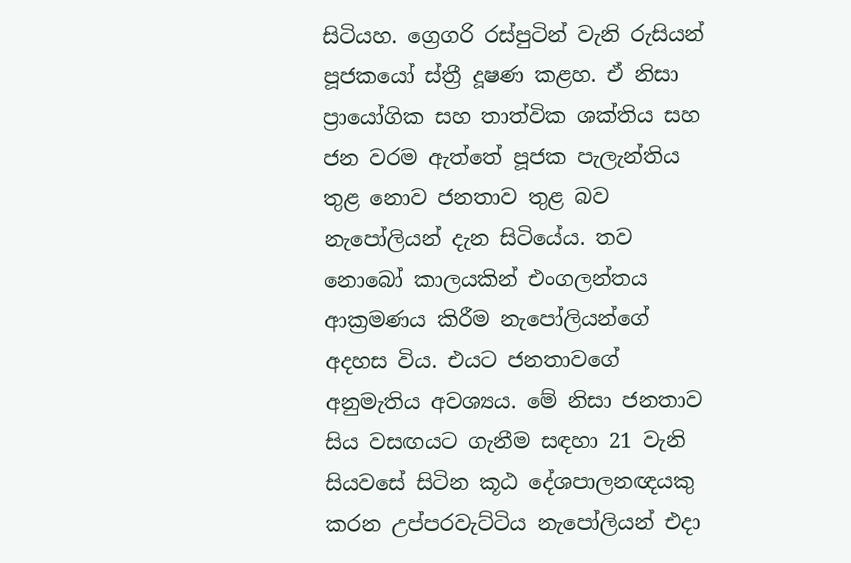සිටියහ. ග්‍රෙගරි රස්‌පුටින් වැනි රුසියන් පූජකයෝ ස්‌ත්‍රී දූෂණ කළහ. ඒ නිසා ප්‍රායෝගික සහ තාත්වික ශක්‌තිය සහ ජන වරම ඇත්තේ පූජක පැලැන්තිය තුළ නොව ජනතාව තුළ බව නැපෝලියන් දැන සිටියේය. තව නොබෝ කාලයකින් එංගලන්තය ආක්‍රමණය කිරීම නැපෝලියන්ගේ අදහස විය. එයට ජනතාවගේ අනුමැතිය අවශ්‍යය. මේ නිසා ජනතාව සිය වසඟයට ගැනීම සඳහා 21 වැනි සියවසේ සිටින කූඨ දේශපාලනඥයකු කරන උප්පරවැට්‌ටිය නැපෝලියන් එදා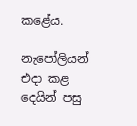කළේය.

නැපෝලියන් එදා කළ දෙයින් පසු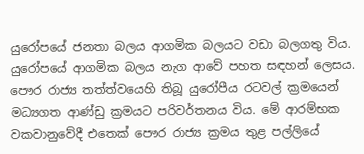යුරෝපයේ ජනතා බලය ආගමික බලයට වඩා බලගතු විය. යුරෝපයේ ආගමික බලය නැග ආවේ පහත සඳහන් ලෙසය. පෞර රාජ්‍ය තත්ත්වයෙහි තිබූ යුරෝපීය රටවල් ක්‍රමයෙන් මධ්‍යගත ආණ්‌ඩු ක්‍රමයට පරිවර්තනය විය. මේ ආරම්භක වකවානුවේදී එතෙක්‌ පෞර රාජ්‍ය ක්‍රමය තුළ පල්ලියේ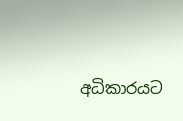අධිකාරයට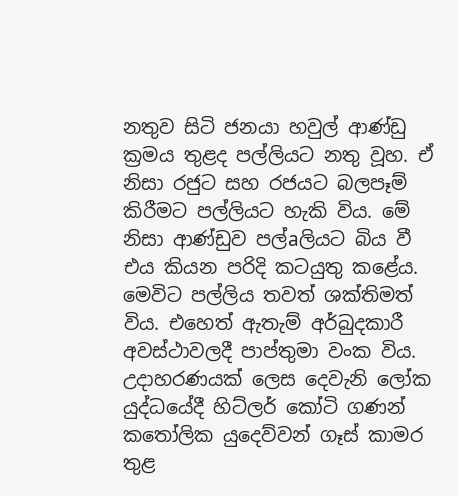නතුව සිටි ජනයා හවුල් ආණ්‌ඩු ක්‍රමය තුළද පල්ලියට නතු වූහ. ඒ නිසා රජුට සහ රජයට බලපෑම් කිරීමට පල්ලියට හැකි විය. මේ නිසා ආණ්‌ඩුව පල්aලියට බිය වී එය කියන පරිදි කටයුතු කළේය. මෙවිට පල්ලිය තවත් ශක්‌තිමත් විය. එහෙත් ඇතැම් අර්බුදකාරී අවස්‌ථාවලදී පාප්තුමා වංක විය. උදාහරණයක්‌ ලෙස දෙවැනි ලෝක යුද්ධයේදී හිට්‌ලර් කෝටි ගණන් කතෝලික යුදෙව්වන් ගෑස්‌ කාමර තුළ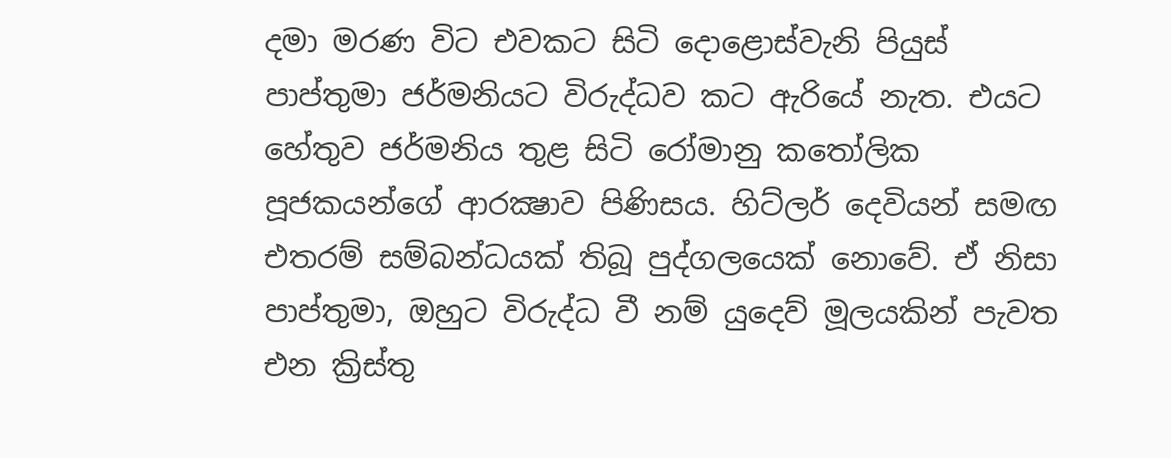දමා මරණ විට එවකට සිටි දොළොස්‌වැනි පියුස්‌ පාප්තුමා ජර්මනියට විරුද්ධව කට ඇරියේ නැත. එයට හේතුව ජර්මනිය තුළ සිටි රෝමානු කතෝලික පූජකයන්ගේ ආරක්‍ෂාව පිණිසය. හිට්‌ලර් දෙවියන් සමඟ එතරම් සම්බන්ධයක්‌ තිබූ පුද්ගලයෙක්‌ නොවේ. ඒ නිසා පාප්තුමා, ඔහුට විරුද්ධ වී නම් යුදෙව් මූලයකින් පැවත එන ක්‍රිස්‌තු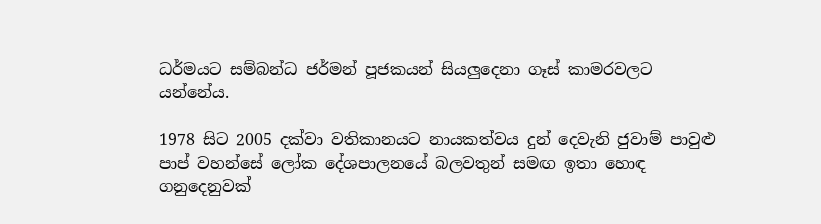ධර්මයට සම්බන්ධ ජර්මන් පූජකයන් සියලුදෙනා ගෑස්‌ කාමරවලට යන්නේය.

1978 සිට 2005 දක්‌වා වතිකානයට නායකත්වය දුන් දෙවැනි ජුවාම් පාවුළු පාප් වහන්සේ ලෝක දේශපාලනයේ බලවතුන් සමඟ ඉතා හොඳ ගනුදෙනුවක්‌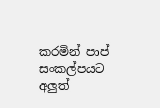කරමින් පාප් සංකල්පයට අලුත්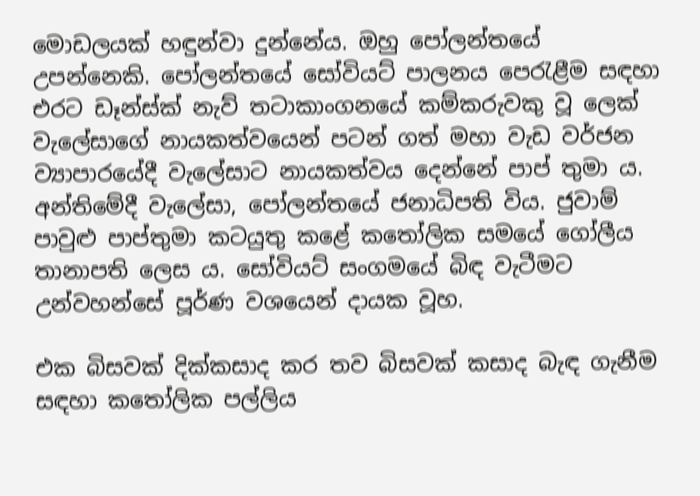මොඩලයක්‌ හඳුන්වා දුන්නේය. ඔහු පෝලන්තයේ උපන්නෙකි. පෝලන්තයේ සෝවියට්‌ පාලනය පෙරැළීම සඳහා එරට ඩෑන්ස්‌ක්‌ නැව් තටාකාංගනයේ කම්කරුවකු වූ ලෙක්‌ වැලේසාගේ නායකත්වයෙන් පටන් ගත් මහා වැඩ වර්ජන ව්‍යාපාරයේදී වැලේසාට නායකත්වය දෙන්නේ පාප් තුමා ය. අන්තිමේදී වැලේසා, පෝලන්තයේ ජනාධිපති විය. ජුවාම් පාවුළු පාප්තුමා කටයුතු කළේ කතෝලික සමයේ ගෝලීය තානාපති ලෙස ය. සෝවියට්‌ සංගමයේ බිඳ වැටීමට උන්වහන්සේ පූර්ණ වශයෙන් දායක වූහ.

එක බිසවක්‌ දික්‌කසාද කර තව බිසවක්‌ කසාද බැඳ ගැනීම සඳහා කතෝලික පල්ලිය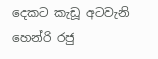දෙකට කැඩූ අටවැනි හෙන්රි රජු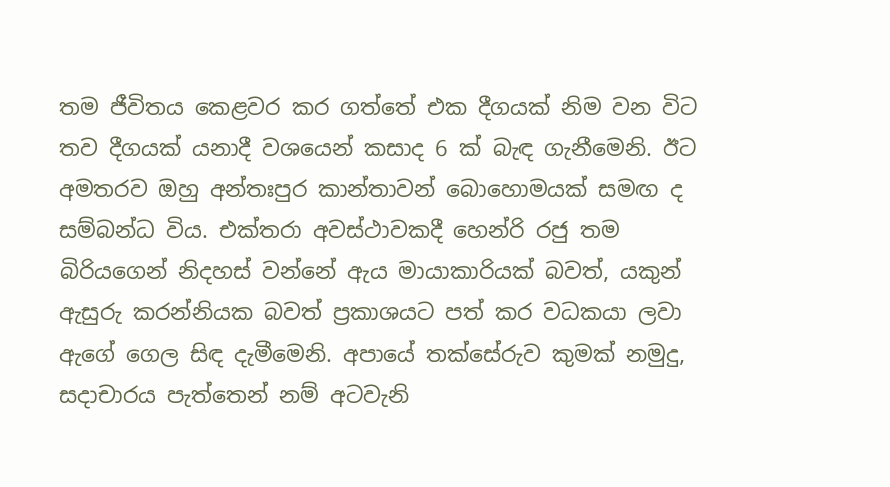තම ජීවිතය කෙළවර කර ගත්තේ එක දීගයක්‌ නිම වන විට තව දීගයක්‌ යනාදී වශයෙන් කසාද 6 ක්‌ බැඳ ගැනීමෙනි. ඊට අමතරව ඔහු අන්තඃපුර කාන්තාවන් බොහොමයක්‌ සමඟ ද සම්බන්ධ විය. එක්‌තරා අවස්‌ථාවකදී හෙන්රි රජු තම බිරියගෙන් නිදහස්‌ වන්නේ ඇය මායාකාරියක්‌ බවත්, යකුන් ඇසුරු කරන්නියක බවත් ප්‍රකාශයට පත් කර වධකයා ලවා ඇගේ ගෙල සිඳ දැමීමෙනි. අපායේ තක්‌සේරුව කුමක්‌ නමුදු, සදාචාරය පැත්තෙන් නම් අටවැනි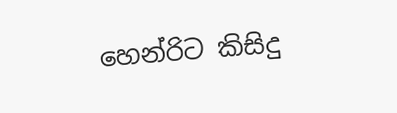හෙන්රිට කිසිදු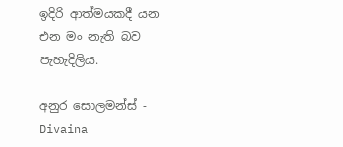ඉදිරි ආත්මයකදී යන එන මං නැති බව පැහැදිලිය.

අනුර සොලමන්ස්‌ - Divaina